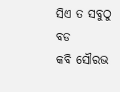ସିଏ ତ ସବୁଠୁ ବଡ
କବି ସୌରଭ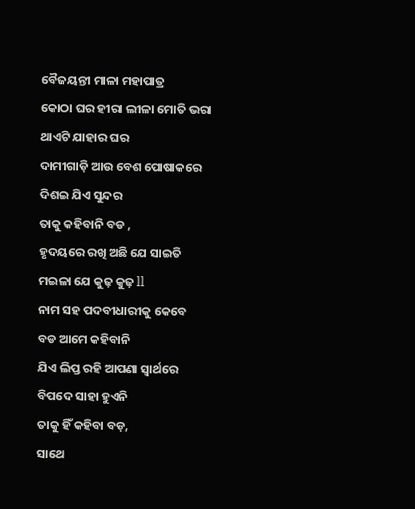ବୈଜୟନ୍ତୀ ମାଳା ମହାପାତ୍ର
କୋଠା ଘର ହୀରା ଲୀଳା ମୋତି ଭରା
ଥାଏଟି ଯାହାର ଘର
ଦାମୀଗାଡ଼ି ଆଉ ବେଶ ପୋଷାକରେ
ଦିଶଇ ଯିଏ ସୁନ୍ଦର
ତାକୁ କହିବାନି ବଡ ,
ହୃଦୟରେ ରଖି ଅଛି ଯେ ସାଇତି
ମଇଳା ଯେ କୁଢ଼ କୁଢ଼ ll
ନାମ ସହ ପଦବୀଧାରୀକୁ କେବେ
ବଡ ଆମେ କହିବାନି
ଯିଏ ଲିପ୍ତ ରହି ଆପଣା ସ୍ୱାର୍ଥରେ
ବିପଦେ ସାହା ହୁଏନି
ତାକୁ ହିଁ କହିବା ବଡ଼,
ସାଥେ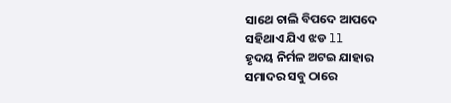ସାଥେ ଚାଲି ବିପଦେ ଆପଦେ
ସହିଥାଏ ଯିଏ ଝଡ ll
ହୃଦୟ ନିର୍ମଳ ଅଟଇ ଯାହାର
ସମାଦର ସବୁ ଠାରେ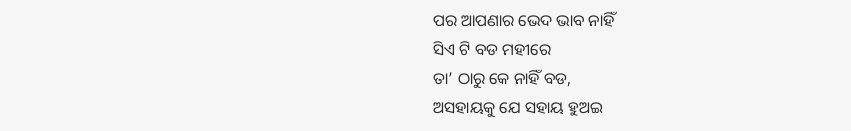ପର ଆପଣାର ଭେଦ ଭାବ ନାହିଁ
ସିଏ ଟି ବଡ ମହୀରେ
ତା’ ଠାରୁ କେ ନାହିଁ ବଡ,
ଅସହାୟକୁ ଯେ ସହାୟ ହୁଅଇ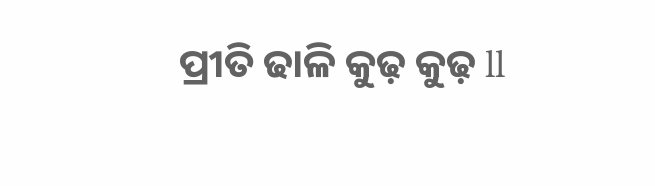ପ୍ରୀତି ଢାଳି କୁଢ଼ କୁଢ଼ ll